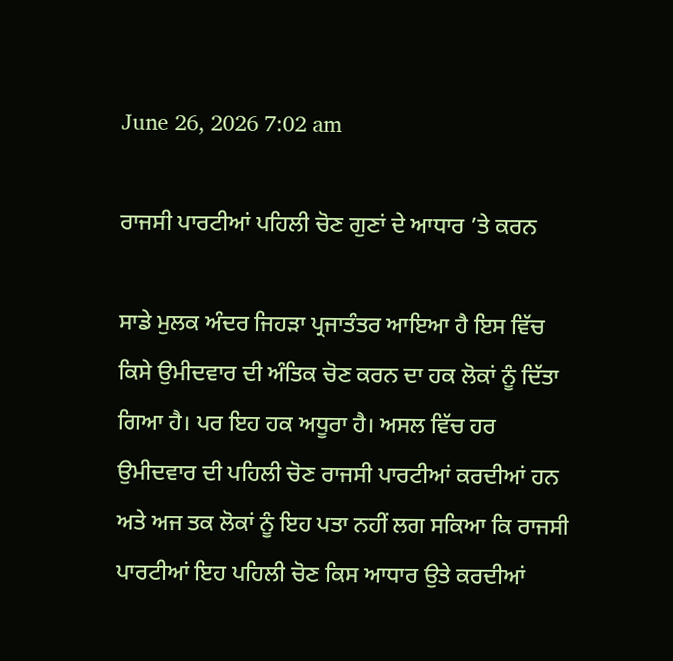June 26, 2026 7:02 am

ਰਾਜਸੀ ਪਾਰਟੀਆਂ ਪਹਿਲੀ ਚੋਣ ਗੁਣਾਂ ਦੇ ਆਧਾਰ ’ਤੇ ਕਰਨ

ਸਾਡੇ ਮੁਲਕ ਅੰਦਰ ਜਿਹੜਾ ਪ੍ਰਜਾਤੰਤਰ ਆਇਆ ਹੈ ਇਸ ਵਿੱਚ ਕਿਸੇ ਉਮੀਦਵਾਰ ਦੀ ਅੰਤਿਕ ਚੋਣ ਕਰਨ ਦਾ ਹਕ ਲੋਕਾਂ ਨੂੰ ਦਿੱਤਾ ਗਿਆ ਹੈ। ਪਰ ਇਹ ਹਕ ਅਧੂਰਾ ਹੈ। ਅਸਲ ਵਿੱਚ ਹਰ ਉਮੀਦਵਾਰ ਦੀ ਪਹਿਲੀ ਚੋਣ ਰਾਜਸੀ ਪਾਰਟੀਆਂ ਕਰਦੀਆਂ ਹਨ ਅਤੇ ਅਜ ਤਕ ਲੋਕਾਂ ਨੂੰ ਇਹ ਪਤਾ ਨਹੀਂ ਲਗ ਸਕਿਆ ਕਿ ਰਾਜਸੀ ਪਾਰਟੀਆਂ ਇਹ ਪਹਿਲੀ ਚੋਣ ਕਿਸ ਆਧਾਰ ਉਤੇ ਕਰਦੀਆਂ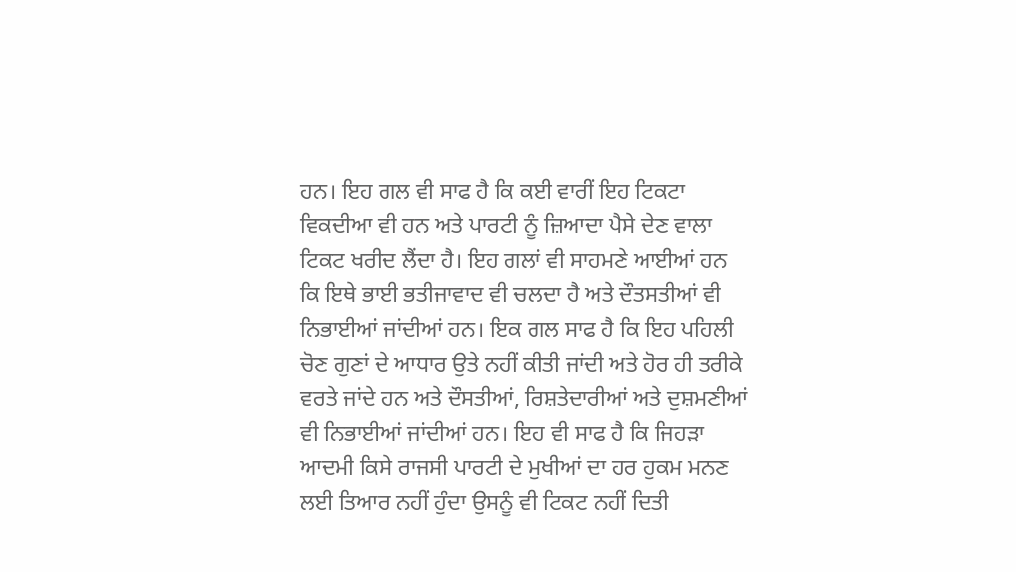ਹਨ। ਇਹ ਗਲ ਵੀ ਸਾਫ ਹੈ ਕਿ ਕਈ ਵਾਰੀਂ ਇਹ ਟਿਕਟਾ ਵਿਕਦੀਆ ਵੀ ਹਨ ਅਤੇ ਪਾਰਟੀ ਨੂੰ ਜ਼ਿਆਦਾ ਪੈਸੇ ਦੇਣ ਵਾਲਾ ਟਿਕਟ ਖਰੀਦ ਲੈਂਦਾ ਹੈ। ਇਹ ਗਲਾਂ ਵੀ ਸਾਹਮਣੇ ਆਈਆਂ ਹਨ ਕਿ ਇਥੇ ਭਾਈ ਭਤੀਜਾਵਾਦ ਵੀ ਚਲਦਾ ਹੈ ਅਤੇ ਦੌਤਸਤੀਆਂ ਵੀ ਨਿਭਾਈਆਂ ਜਾਂਦੀਆਂ ਹਨ। ਇਕ ਗਲ ਸਾਫ ਹੈ ਕਿ ਇਹ ਪਹਿਲੀ ਚੋਣ ਗੁਣਾਂ ਦੇ ਆਧਾਰ ਉਤੇ ਨਹੀਂ ਕੀਤੀ ਜਾਂਦੀ ਅਤੇ ਹੋਰ ਹੀ ਤਰੀਕੇ ਵਰਤੇ ਜਾਂਦੇ ਹਨ ਅਤੇ ਦੌਸਤੀਆਂ, ਰਿਸ਼ਤੇਦਾਰੀਆਂ ਅਤੇ ਦੁਸ਼ਮਣੀਆਂ ਵੀ ਨਿਭਾਈਆਂ ਜਾਂਦੀਆਂ ਹਨ। ਇਹ ਵੀ ਸਾਫ ਹੈ ਕਿ ਜਿਹੜਾ ਆਦਮੀ ਕਿਸੇ ਰਾਜਸੀ ਪਾਰਟੀ ਦੇ ਮੁਖੀਆਂ ਦਾ ਹਰ ਹੁਕਮ ਮਨਣ ਲਈ ਤਿਆਰ ਨਹੀਂ ਹੁੰਦਾ ਉਸਨੂੰ ਵੀ ਟਿਕਟ ਨਹੀਂ ਦਿਤੀ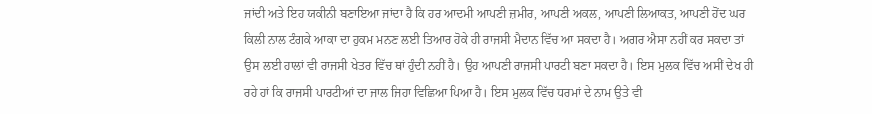ਜਾਂਦੀ ਅਤੇ ਇਹ ਯਕੀਨੀ ਬਣਾਇਆ ਜਾਂਦਾ ਹੈ ਕਿ ਹਰ ਆਦਮੀ ਆਪਣੀ ਜ਼ਮੀਰ, ਆਪਣੀ ਅਕਲ, ਆਪਣੀ ਲਿਆਕਤ, ਆਪਣੀ ਹੋਂਦ ਘਰ ਕਿਲੀ ਨਾਲ ਟੰਗਕੇ ਆਕਾ ਦਾ ਹੁਕਮ ਮਨਣ ਲਈ ਤਿਆਰ ਹੋਕੇ ਹੀ ਰਾਜਸੀ ਮੈਦਾਨ ਵਿੱਚ ਆ ਸਕਦਾ ਹੈ। ਅਗਰ ਐਸਾ ਨਹੀਂ ਕਰ ਸਕਦਾ ਤਾਂ ਉਸ ਲਈ ਹਾਲਾਂ ਵੀ ਰਾਜਸੀ ਖੇਤਰ ਵਿੱਚ ਥਾਂ ਹੁੰਦੀ ਨਹੀਂ ਹੈ। ਉਹ ਆਪਣੀ ਰਾਜਸੀ ਪਾਰਟੀ ਬਣਾ ਸਕਦਾ ਹੈ। ਇਸ ਮੁਲਕ ਵਿੱਚ ਅਸੀਂ ਦੇਖ ਹੀ ਰਹੇ ਹਾਂ ਕਿ ਰਾਜਸੀ ਪਾਰਟੀਆਂ ਦਾ ਜਾਲ ਜਿਹਾ ਵਿਛਿਆ ਪਿਆ ਹੈ। ਇਸ ਮੁਲਕ ਵਿੱਚ ਧਰਮਾਂ ਦੇ ਨਾਮ ਉਤੇ ਵੀ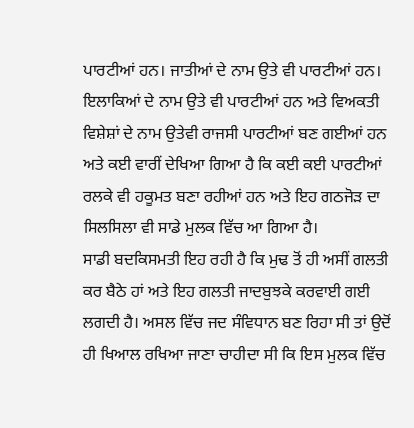ਪਾਰਟੀਆਂ ਹਨ। ਜਾਤੀਆਂ ਦੇ ਨਾਮ ਉਤੇ ਵੀ ਪਾਰਟੀਆਂ ਹਨ। ਇਲਾਕਿਆਂ ਦੇ ਨਾਮ ਉਤੇ ਵੀ ਪਾਰਟੀਆਂ ਹਨ ਅਤੇ ਵਿਅਕਤੀ ਵਿਸ਼ੇਸ਼ਾਂ ਦੇ ਨਾਮ ਉਤੇਵੀ ਰਾਜਸੀ ਪਾਰਟੀਆਂ ਬਣ ਗਈਆਂ ਹਨ ਅਤੇ ਕਈ ਵਾਰੀਂ ਦੇਖਿਆ ਗਿਆ ਹੈ ਕਿ ਕਈ ਕਈ ਪਾਰਟੀਆਂ ਰਲਕੇ ਵੀ ਹਕੂਮਤ ਬਣਾ ਰਹੀਆਂ ਹਨ ਅਤੇ ਇਹ ਗਠਜੋੜ ਦਾ ਸਿਲਸਿਲਾ ਵੀ ਸਾਡੇ ਮੁਲਕ ਵਿੱਚ ਆ ਗਿਆ ਹੈ।
ਸਾਡੀ ਬਦਕਿਸਮਤੀ ਇਹ ਰਹੀ ਹੈ ਕਿ ਮੁਢ ਤੋਂ ਹੀ ਅਸੀਂ ਗਲਤੀ ਕਰ ਬੈਠੇ ਹਾਂ ਅਤੇ ਇਹ ਗਲਤੀ ਜਾਦਬੁਝਕੇ ਕਰਵਾਈ ਗਈ ਲਗਦੀ ਹੈ। ਅਸਲ ਵਿੱਚ ਜਦ ਸੰਵਿਧਾਨ ਬਣ ਰਿਹਾ ਸੀ ਤਾਂ ਉਦੋਂ ਹੀ ਖਿਆਲ ਰਖਿਆ ਜਾਣਾ ਚਾਹੀਦਾ ਸੀ ਕਿ ਇਸ ਮੁਲਕ ਵਿੱਚ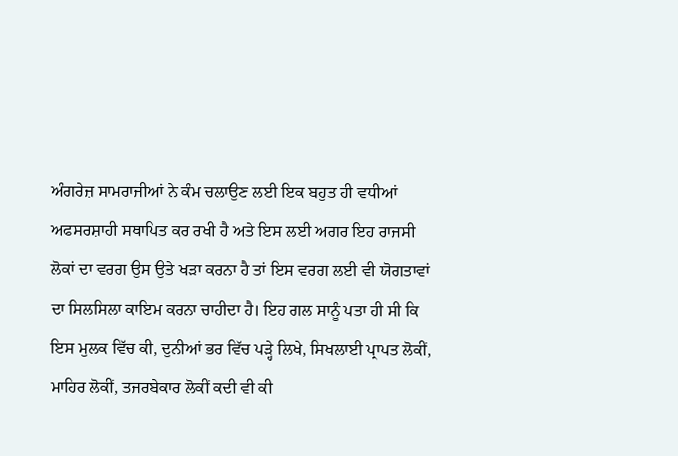ਅੰਗਰੇਜ਼ ਸਾਮਰਾਜੀਆਂ ਨੇ ਕੰਮ ਚਲਾਉਣ ਲਈ ਇਕ ਬਹੁਤ ਹੀ ਵਧੀਆਂ ਅਫਸਰਸ਼ਾਹੀ ਸਥਾਪਿਤ ਕਰ ਰਖੀ ਹੈ ਅਤੇ ਇਸ ਲਈ ਅਗਰ ਇਹ ਰਾਜਸੀ ਲੋਕਾਂ ਦਾ ਵਰਗ ਉਸ ਉਤੇ ਖੜਾ ਕਰਨਾ ਹੈ ਤਾਂ ਇਸ ਵਰਗ ਲਈ ਵੀ ਯੋਗਤਾਵਾਂ ਦਾ ਸਿਲਸਿਲਾ ਕਾਇਮ ਕਰਨਾ ਚਾਹੀਦਾ ਹੈ। ਇਹ ਗਲ ਸਾਨੂੰ ਪਤਾ ਹੀ ਸੀ ਕਿ ਇਸ ਮੁਲਕ ਵਿੱਚ ਕੀ, ਦੁਨੀਆਂ ਭਰ ਵਿੱਚ ਪੜ੍ਹੇ ਲਿਖੇ, ਸਿਖਲਾਈ ਪ੍ਰਾਪਤ ਲੋਕੀਂ, ਮਾਹਿਰ ਲੋਕੀਂ, ਤਜਰਬੇਕਾਰ ਲੋਕੀਂ ਕਦੀ ਵੀ ਕੀ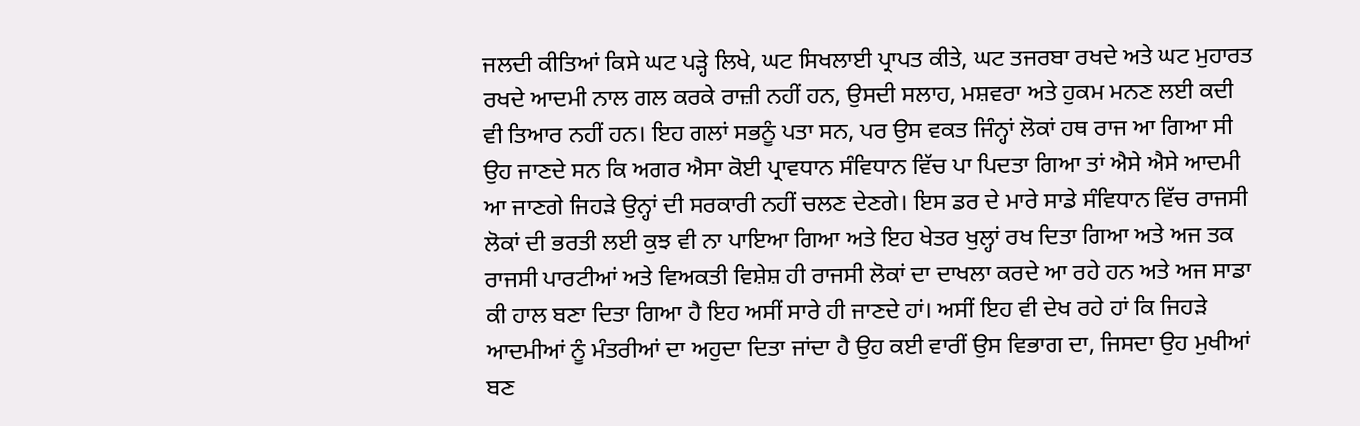ਜਲਦੀ ਕੀਤਿਆਂ ਕਿਸੇ ਘਟ ਪੜ੍ਹੇ ਲਿਖੇ, ਘਟ ਸਿਖਲਾਈ ਪ੍ਰਾਪਤ ਕੀਤੇ, ਘਟ ਤਜਰਬਾ ਰਖਦੇ ਅਤੇ ਘਟ ਮੁਹਾਰਤ ਰਖਦੇ ਆਦਮੀ ਨਾਲ ਗਲ ਕਰਕੇ ਰਾਜ਼ੀ ਨਹੀਂ ਹਨ, ਉਸਦੀ ਸਲਾਹ, ਮਸ਼ਵਰਾ ਅਤੇ ਹੁਕਮ ਮਨਣ ਲਈ ਕਦੀ ਵੀ ਤਿਆਰ ਨਹੀਂ ਹਨ। ਇਹ ਗਲਾਂ ਸਭਨੂੰ ਪਤਾ ਸਨ, ਪਰ ਉਸ ਵਕਤ ਜਿੰਨ੍ਹਾਂ ਲੋਕਾਂ ਹਥ ਰਾਜ ਆ ਗਿਆ ਸੀ ਉਹ ਜਾਣਦੇ ਸਨ ਕਿ ਅਗਰ ਐਸਾ ਕੋਈ ਪ੍ਰਾਵਧਾਨ ਸੰਵਿਧਾਨ ਵਿੱਚ ਪਾ ਪਿਦਤਾ ਗਿਆ ਤਾਂ ਐਸੇ ਐਸੇ ਆਦਮੀ ਆ ਜਾਣਗੇ ਜਿਹੜੇ ਉਨ੍ਹਾਂ ਦੀ ਸਰਕਾਰੀ ਨਹੀਂ ਚਲਣ ਦੇਣਗੇ। ਇਸ ਡਰ ਦੇ ਮਾਰੇ ਸਾਡੇ ਸੰਵਿਧਾਨ ਵਿੱਚ ਰਾਜਸੀ ਲੋਕਾਂ ਦੀ ਭਰਤੀ ਲਈ ਕੁਝ ਵੀ ਨਾ ਪਾਇਆ ਗਿਆ ਅਤੇ ਇਹ ਖੇਤਰ ਖੁਲ੍ਹਾਂ ਰਖ ਦਿਤਾ ਗਿਆ ਅਤੇ ਅਜ ਤਕ ਰਾਜਸੀ ਪਾਰਟੀਆਂ ਅਤੇ ਵਿਅਕਤੀ ਵਿਸ਼ੇਸ਼ ਹੀ ਰਾਜਸੀ ਲੋਕਾਂ ਦਾ ਦਾਖਲਾ ਕਰਦੇ ਆ ਰਹੇ ਹਨ ਅਤੇ ਅਜ ਸਾਡਾ ਕੀ ਹਾਲ ਬਣਾ ਦਿਤਾ ਗਿਆ ਹੈ ਇਹ ਅਸੀਂ ਸਾਰੇ ਹੀ ਜਾਣਦੇ ਹਾਂ। ਅਸੀਂ ਇਹ ਵੀ ਦੇਖ ਰਹੇ ਹਾਂ ਕਿ ਜਿਹੜੇ ਆਦਮੀਆਂ ਨੂੰ ਮੰਤਰੀਆਂ ਦਾ ਅਹੁਦਾ ਦਿਤਾ ਜਾਂਦਾ ਹੈ ਉਹ ਕਈ ਵਾਰੀਂ ਉਸ ਵਿਭਾਗ ਦਾ, ਜਿਸਦਾ ਉਹ ਮੁਖੀਆਂ ਬਣ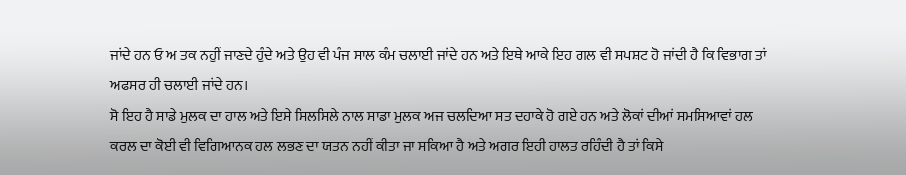ਜਾਂਦੇ ਹਨ ਓ ਅ ਤਕ ਨਹੁੀਂ ਜਾਣਦੇ ਹੁੰਦੇ ਅਤੇ ਉਹ ਵੀ ਪੰਜ ਸਾਲ ਕੰਮ ਚਲਾਈ ਜਾਂਦੇ ਹਨ ਅਤੇ ਇਥੇ ਆਕੇ ਇਹ ਗਲ ਵੀ ਸਪਸ਼ਟ ਹੋ ਜਾਂਦੀ ਹੈ ਕਿ ਵਿਭਾਗ ਤਾਂ ਅਫਸਰ ਹੀ ਚਲਾਈ ਜਾਂਦੇ ਹਨ।
ਸੋ ਇਹ ਹੈ ਸਾਡੇ ਮੁਲਕ ਦਾ ਹਾਲ ਅਤੇ ਇਸੇ ਸਿਲਸਿਲੇ ਨਾਲ ਸਾਡਾ ਮੁਲਕ ਅਜ ਚਲਦਿਆ ਸਤ ਦਹਾਕੇ ਹੋ ਗਏ ਹਨ ਅਤੇ ਲੋਕਾਂ ਦੀਆਂ ਸਮਸਿਆਵਾਂ ਹਲ ਕਰਲ ਦਾ ਕੋਈ ਵੀ ਵਿਗਿਆਨਕ ਹਲ ਲਭਣ ਦਾ ਯਤਨ ਨਹੀਂ ਕੀਤਾ ਜਾ ਸਕਿਆ ਹੈ ਅਤੇ ਅਗਰ ਇਹੀ ਹਾਲਤ ਰਹਿੰਦੀ ਹੈ ਤਾਂ ਕਿਸੇ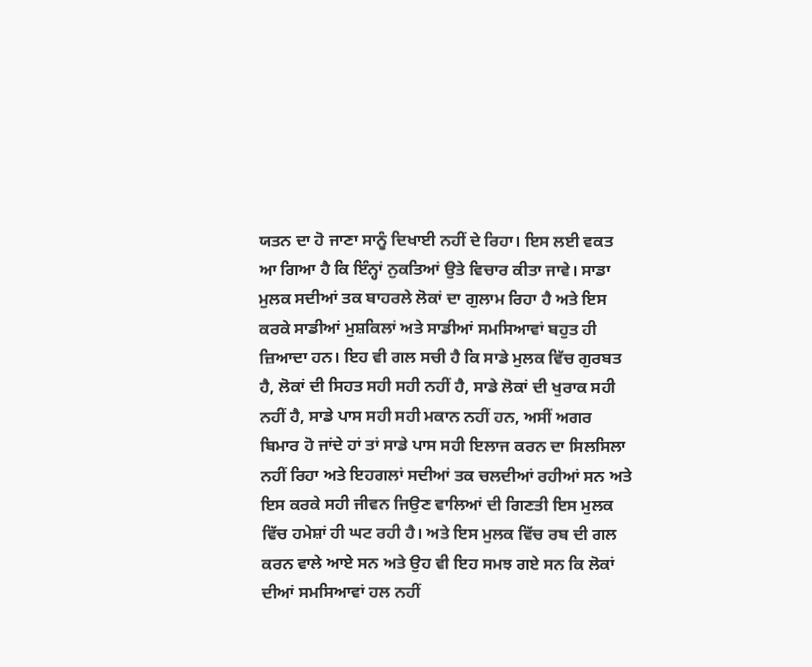ਯਤਨ ਦਾ ਹੋ ਜਾਣਾ ਸਾਨੂੰ ਦਿਖਾਈ ਨਹੀਂ ਦੇ ਰਿਹਾ। ਇਸ ਲਈ ਵਕਤ ਆ ਗਿਆ ਹੈ ਕਿ ਇੰਨ੍ਹਾਂ ਨੁਕਤਿਆਂ ਉਤੇ ਵਿਚਾਰ ਕੀਤਾ ਜਾਵੇ। ਸਾਡਾ ਮੁਲਕ ਸਦੀਆਂ ਤਕ ਬਾਹਰਲੇ ਲੋਕਾਂ ਦਾ ਗੁਲਾਮ ਰਿਹਾ ਹੈ ਅਤੇ ਇਸ ਕਰਕੇ ਸਾਡੀਆਂ ਮੁਸ਼ਕਿਲਾਂ ਅਤੇ ਸਾਡੀਆਂ ਸਮਸਿਆਵਾਂ ਬਹੁਤ ਹੀ ਜ਼ਿਆਦਾ ਹਨ। ਇਹ ਵੀ ਗਲ ਸਚੀ ਹੈ ਕਿ ਸਾਡੇ ਮੁਲਕ ਵਿੱਚ ਗੁਰਬਤ ਹੈ, ਲੋਕਾਂ ਦੀ ਸਿਹਤ ਸਹੀ ਸਹੀ ਨਹੀਂ ਹੈ, ਸਾਡੇ ਲੋਕਾਂ ਦੀ ਖੁਰਾਕ ਸਹੀ ਨਹੀਂ ਹੈ, ਸਾਡੇ ਪਾਸ ਸਹੀ ਸਹੀ ਮਕਾਨ ਨਹੀਂ ਹਨ, ਅਸੀਂ ਅਗਰ ਬਿਮਾਰ ਹੋ ਜਾਂਦੇ ਹਾਂ ਤਾਂ ਸਾਡੇ ਪਾਸ ਸਹੀ ਇਲਾਜ ਕਰਨ ਦਾ ਸਿਲਸਿਲਾ ਨਹੀਂ ਰਿਹਾ ਅਤੇ ਇਹਗਲਾਂ ਸਦੀਆਂ ਤਕ ਚਲਦੀਆਂ ਰਹੀਆਂ ਸਨ ਅਤੇ ਇਸ ਕਰਕੇ ਸਹੀ ਜੀਵਨ ਜਿਉਣ ਵਾਲਿਆਂ ਦੀ ਗਿਣਤੀ ਇਸ ਮੁਲਕ ਵਿੱਚ ਹਮੇਸ਼ਾਂ ਹੀ ਘਟ ਰਹੀ ਹੈ। ਅਤੇ ਇਸ ਮੁਲਕ ਵਿੱਚ ਰਬ ਦੀ ਗਲ ਕਰਨ ਵਾਲੇ ਆਏ ਸਨ ਅਤੇ ਉਹ ਵੀ ਇਹ ਸਮਝ ਗਏ ਸਨ ਕਿ ਲੋਕਾਂ ਦੀਆਂ ਸਮਸਿਆਵਾਂ ਹਲ ਨਹੀਂ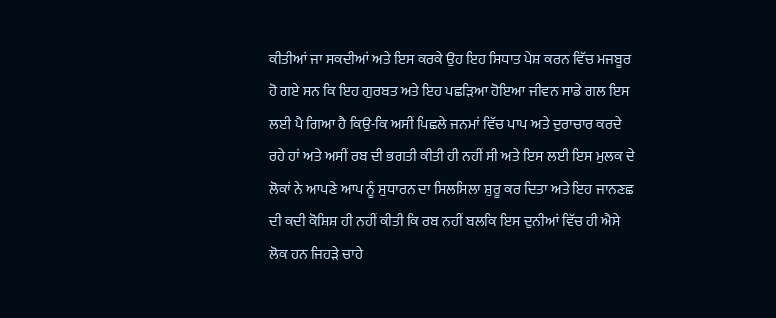ਕੀਤੀਆਂ ਜਾ ਸਕਦੀਆਂ ਅਤੇ ਇਸ ਕਰਕੇ ਉਹ ਇਹ ਸਿਧਾਤ ਪੇਸ਼ ਕਰਨ ਵਿੱਚ ਮਜਬੂਰ ਹੋ ਗਏ ਸਨ ਕਿ ਇਹ ਗੁਰਬਤ ਅਤੇ ਇਹ ਪਛੜਿਆ ਹੋਇਆ ਜੀਵਨ ਸਾਡੇ ਗਲ ਇਸ ਲਈ ਪੈ ਗਿਆ ਹੈ ਕਿਉ-ਕਿ ਅਸੀਂ ਪਿਛਲੇ ਜਨਮਾਂ ਵਿੱਚ ਪਾਪ ਅਤੇ ਦੁਰਾਚਾਰ ਕਰਦੇ ਰਹੇ ਹਾਂ ਅਤੇ ਅਸੀਂ ਰਬ ਦੀ ਭਗਤੀ ਕੀਤੀ ਹੀ ਨਹੀਂ ਸੀ ਅਤੇ ਇਸ ਲਈ ਇਸ ਮੁਲਕ ਦੇ ਲੋਕਾਂ ਨੇ ਆਪਣੇ ਆਪ ਨੂੰ ਸੁਧਾਰਨ ਦਾ ਸਿਲਸਿਲਾ ਸ਼ੁਰੂ ਕਰ ਦਿਤਾ ਅਤੇ ਇਹ ਜਾਨਣਛ ਦੀ ਕਦੀ ਕੋਸ਼ਿਸ਼ ਹੀ ਨਹੀਂ ਕੀਤੀ ਕਿ ਰਬ ਨਹੀਂ ਬਲਕਿ ਇਸ ਦੁਨੀਆਂ ਵਿੱਚ ਹੀ ਐਸੇ ਲੋਕ ਹਨ ਜਿਹੜੇ ਚਾਹੇ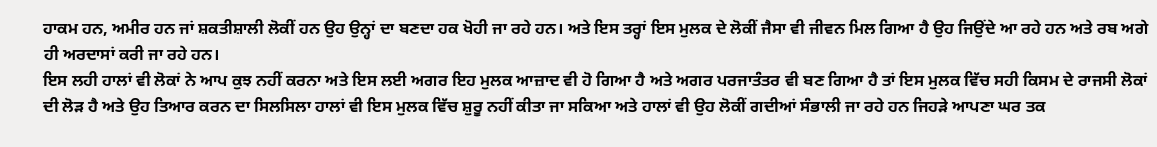ਹਾਕਮ ਹਨ, ਅਮੀਰ ਹਨ ਜਾਂ ਸ਼ਕਤੀਸ਼ਾਲੀ ਲੋਕੀਂ ਹਨ ਉਹ ਉਨ੍ਹਾਂ ਦਾ ਬਣਦਾ ਹਕ ਖੋਹੀ ਜਾ ਰਹੇ ਹਨ। ਅਤੇ ਇਸ ਤਰ੍ਹਾਂ ਇਸ ਮੁਲਕ ਦੇ ਲੋਕੀਂ ਜੈਸਾ ਵੀ ਜੀਵਨ ਮਿਲ ਗਿਆ ਹੈ ਉਹ ਜਿਉਂਦੇ ਆ ਰਹੇ ਹਨ ਅਤੇ ਰਬ ਅਗੇ ਹੀ ਅਰਦਾਸਾਂ ਕਰੀ ਜਾ ਰਹੇ ਹਨ।
ਇਸ ਲਹੀ ਹਾਲਾਂ ਵੀ ਲੋਕਾਂ ਨੇ ਆਪ ਕੁਝ ਨਹੀਂ ਕਰਨਾ ਅਤੇ ਇਸ ਲਈ ਅਗਰ ਇਹ ਮੁਲਕ ਆਜ਼ਾਦ ਵੀ ਹੋ ਗਿਆ ਹੈ ਅਤੇ ਅਗਰ ਪਰਜਾਤੰਤਰ ਵੀ ਬਣ ਗਿਆ ਹੈ ਤਾਂ ਇਸ ਮੁਲਕ ਵਿੱਚ ਸਹੀ ਕਿਸਮ ਦੇ ਰਾਜਸੀ ਲੋਕਾਂ ਦੀ ਲੋੜ ਹੈ ਅਤੇ ਉਹ ਤਿਆਰ ਕਰਨ ਦਾ ਸਿਲਸਿਲਾ ਹਾਲਾਂ ਵੀ ਇਸ ਮੁਲਕ ਵਿੱਚ ਸ਼ੁਰੂ ਨਹੀਂ ਕੀਤਾ ਜਾ ਸਕਿਆ ਅਤੇ ਹਾਲਾਂ ਵੀ ਉਹ ਲੋਕੀਂ ਗਦੀਆਂ ਸੰਭਾਲੀ ਜਾ ਰਹੇ ਹਨ ਜਿਹੜੇ ਆਪਣਾ ਘਰ ਤਕ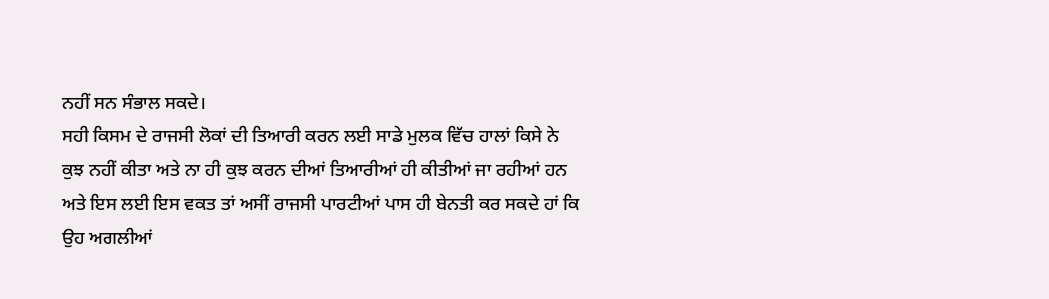ਨਹੀਂ ਸਨ ਸੰਭਾਲ ਸਕਦੇ।
ਸਹੀ ਕਿਸਮ ਦੇ ਰਾਜਸੀ ਲੋਕਾਂ ਦੀ ਤਿਆਰੀ ਕਰਨ ਲਈ ਸਾਡੇ ਮੁਲਕ ਵਿੱਚ ਹਾਲਾਂ ਕਿਸੇ ਨੇ ਕੁਝ ਨਹੀਂ ਕੀਤਾ ਅਤੇ ਨਾ ਹੀ ਕੁਝ ਕਰਨ ਦੀਆਂ ਤਿਆਰੀਆਂ ਹੀ ਕੀਤੀਆਂ ਜਾ ਰਹੀਆਂ ਹਨ ਅਤੇ ਇਸ ਲਈ ਇਸ ਵਕਤ ਤਾਂ ਅਸੀਂ ਰਾਜਸੀ ਪਾਰਟੀਆਂ ਪਾਸ ਹੀ ਬੇਨਤੀ ਕਰ ਸਕਦੇ ਹਾਂ ਕਿ ਉਹ ਅਗਲੀਆਂ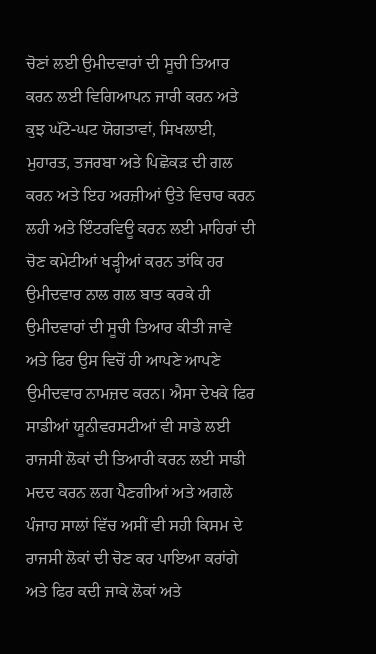ਚੋਣਾਂ ਲਈ ਉਮੀਦਵਾਰਾਂ ਦੀ ਸੂਚੀ ਤਿਆਰ ਕਰਨ ਲਈ ਵਿਗਿਆਪਨ ਜਾਰੀ ਕਰਨ ਅਤੇ ਕੁਝ ਘੱਟੋ-ਘਟ ਯੋਗਤਾਵਾਂ, ਸਿਖਲਾਈ, ਮੁਹਾਰਤ, ਤਜਰਬਾ ਅਤੇ ਪਿਛੋਕੜ ਦੀ ਗਲ ਕਰਨ ਅਤੇ ਇਹ ਅਰਜ਼ੀਆਂ ਉਤੇ ਵਿਚਾਰ ਕਰਨ ਲਹੀ ਅਤੇ ਇੰਟਰਵਿਊ ਕਰਨ ਲਈ ਮਾਹਿਰਾਂ ਦੀ ਚੋਣ ਕਮੇਟੀਆਂ ਖੜ੍ਹੀਆਂ ਕਰਨ ਤਾਂਕਿ ਹਰ ਉਮੀਦਵਾਰ ਨਾਲ ਗਲ ਬਾਤ ਕਰਕੇ ਹੀ ਉਮੀਦਵਾਰਾਂ ਦੀ ਸੂਚੀ ਤਿਆਰ ਕੀਤੀ ਜਾਵੇ ਅਤੇ ਫਿਰ ਉਸ ਵਿਚੋਂ ਹੀ ਆਪਣੇ ਆਪਣੇ ਉਮੀਦਵਾਰ ਨਾਮਜ਼ਦ ਕਰਨ। ਐਸਾ ਦੇਖਕੇ ਫਿਰ ਸਾਡੀਆਂ ਯੂਨੀਵਰਸਟੀਆਂ ਵੀ ਸਾਡੇ ਲਈ ਰਾਜਸੀ ਲੋਕਾਂ ਦੀ ਤਿਆਰੀ ਕਰਨ ਲਈ ਸਾਡੀ ਮਦਦ ਕਰਨ ਲਗ ਪੈਣਗੀਆਂ ਅਤੇ ਅਗਲੇ ਪੰਜਾਹ ਸਾਲਾਂ ਵਿੱਚ ਅਸੀਂ ਵੀ ਸਹੀ ਕਿਸਮ ਦੇ ਰਾਜਸੀ ਲੋਕਾਂ ਦੀ ਚੋਣ ਕਰ ਪਾਇਆ ਕਰਾਂਗੇ ਅਤੇ ਫਿਰ ਕਦੀ ਜਾਕੇ ਲੋਕਾਂ ਅਤੇ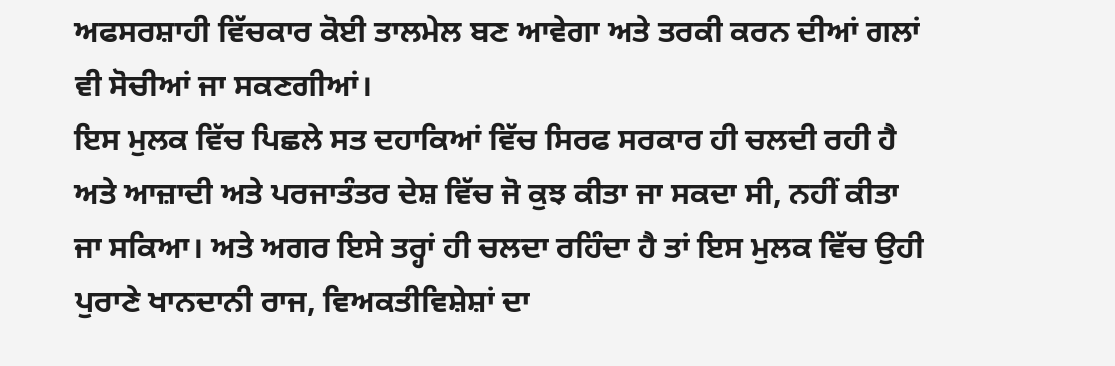ਅਫਸਰਸ਼ਾਹੀ ਵਿੱਚਕਾਰ ਕੋਈ ਤਾਲਮੇਲ ਬਣ ਆਵੇਗਾ ਅਤੇ ਤਰਕੀ ਕਰਨ ਦੀਆਂ ਗਲਾਂ ਵੀ ਸੋਚੀਆਂ ਜਾ ਸਕਣਗੀਆਂ।
ਇਸ ਮੁਲਕ ਵਿੱਚ ਪਿਛਲੇ ਸਤ ਦਹਾਕਿਆਂ ਵਿੱਚ ਸਿਰਫ ਸਰਕਾਰ ਹੀ ਚਲਦੀ ਰਹੀ ਹੈ ਅਤੇ ਆਜ਼ਾਦੀ ਅਤੇ ਪਰਜਾਤੰਤਰ ਦੇਸ਼ ਵਿੱਚ ਜੋ ਕੁਝ ਕੀਤਾ ਜਾ ਸਕਦਾ ਸੀ, ਨਹੀਂ ਕੀਤਾ ਜਾ ਸਕਿਆ। ਅਤੇ ਅਗਰ ਇਸੇ ਤਰ੍ਹਾਂ ਹੀ ਚਲਦਾ ਰਹਿੰਦਾ ਹੈ ਤਾਂ ਇਸ ਮੁਲਕ ਵਿੱਚ ਉਹੀ ਪੁਰਾਣੇ ਖਾਨਦਾਨੀ ਰਾਜ, ਵਿਅਕਤੀਵਿਸ਼ੇਸ਼ਾਂ ਦਾ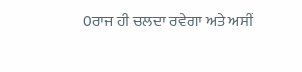0ਰਾਜ ਹੀ ਚਲਦਾ ਰਵੇਗਾ ਅਤੇ ਅਸੀਂ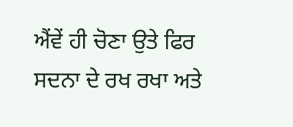ਐਂਵੇਂ ਹੀ ਚੋਣਾ ਉਤੇ ਫਿਰ ਸਦਨਾ ਦੇ ਰਖ ਰਖਾ ਅਤੇ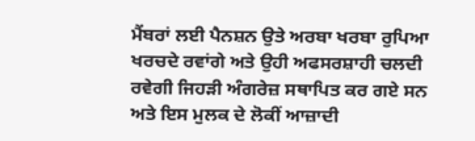ਮੈਂਬਰਾਂ ਲਈ ਪੈਨਸ਼ਨ ਉਤੇ ਅਰਬਾ ਖਰਬਾ ਰੁਪਿਆ ਖਰਚਦੇ ਰਵਾਂਗੇ ਅਤੇ ਉਹੀ ਅਫਸਰਸ਼ਾਹੀ ਚਲਦੀ ਰਵੇਗੀ ਜਿਹੜੀ ਅੰਗਰੇਜ਼ ਸਥਾਪਿਤ ਕਰ ਗਏ ਸਨ ਅਤੇ ਇਸ ਮੁਲਕ ਦੇ ਲੋਕੀਂ ਆਜ਼ਾਦੀ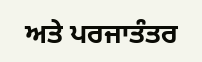ਅਤੇ ਪਰਜਾਤੰਤਰ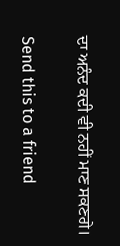ਦਾ ਅਨੰਦ ਕਦੀ ਵੀ ਨਹੀਂ ਮਾਣ ਸਕਣਗੇ।

Send this to a friend